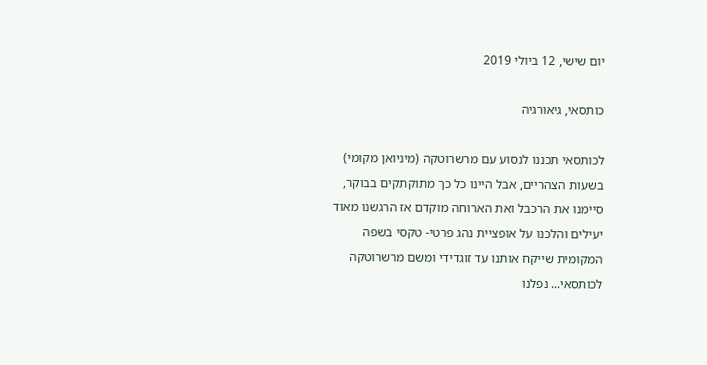יום שישי, 12 ביולי 2019

כותסאי, גיאורגיה

לכותסאי תכננו לנסוע עם מרשרוטקה (מיניואן מקומי) בשעות הצהריים, אבל היינו כל כך מתוקתקים בבוקר, סיימנו את הרכבל ואת הארוחה מוקדם אז הרגשנו מאוד יעילים והלכנו על אופציית נהג פרטי- טקסי בשפה המקומית שייקח אותנו עד זוגדידי ומשם מרשרוטקה לכותסאי... נפלנו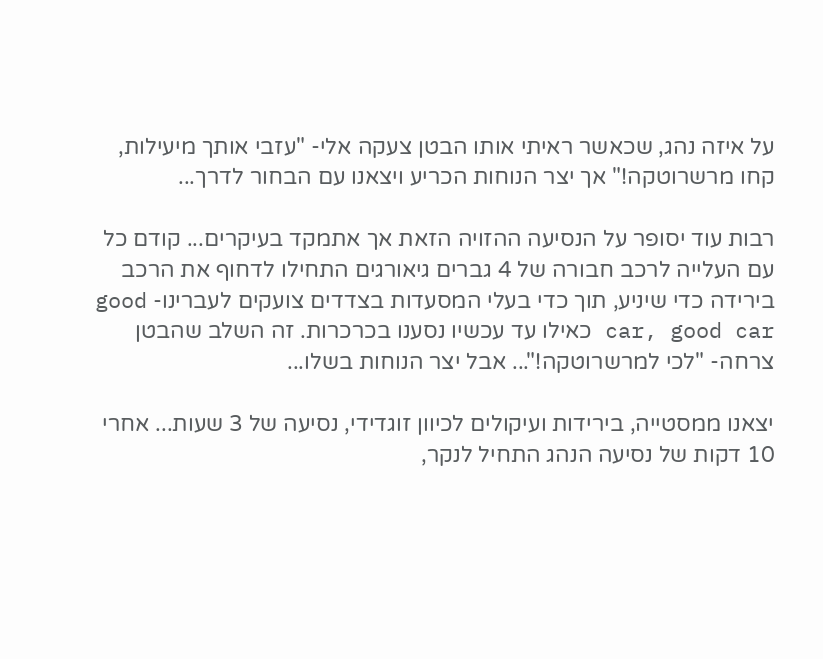על איזה נהג, שכאשר ראיתי אותו הבטן צעקה אלי- "עזבי אותך מיעילות, קחו מרשרוטקה!" אך יצר הנוחות הכריע ויצאנו עם הבחור לדרך...

רבות עוד יסופר על הנסיעה ההזויה הזאת אך אתמקד בעיקרים... קודם כל עם העלייה לרכב חבורה של 4 גברים גיאורגים התחילו לדחוף את הרכב בירידה כדי שיניע, תוך כדי בעלי המסעדות בצדדים צועקים לעברינו- good car, good car כאילו עד עכשיו נסענו בכרכרות. זה השלב שהבטן צרחה- "לכי למרשרוטקה!"... אבל יצר הנוחות בשלו...

יצאנו ממסטייה, בירידות ועיקולים לכיוון זוגדידי, נסיעה של 3 שעות... אחרי 10 דקות של נסיעה הנהג התחיל לנקר,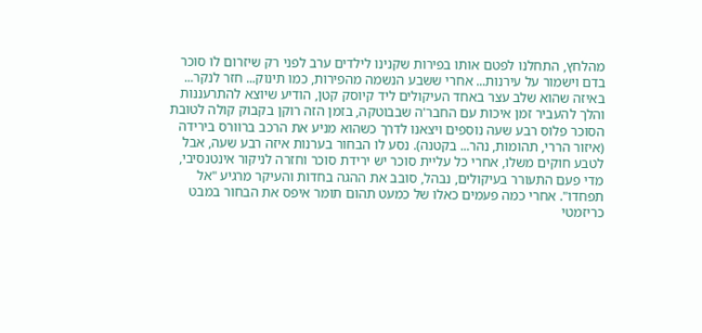מהלחץ, התחלנו לפטם אותו בפירות שקנינו לילדים ערב לפני רק שיזרום לו סוכר בדם וישמור על עירנות... אחרי ששבע הנשמה מהפירות, כמו תינוק... חזר לנקר... באיזה שהוא שלב עצר באחד העיקולים ליד קיוסק קטן, הודיע שיוצא להתרעננות והלך להעביר זמן איכות עם החבר'ה שבבוטקה, בזמן הזה רוקן בקבוק קולה לטובת הסוכר פלוס רבע שעה נוספים ויצאנו לדרך כשהוא מניע את הרכב ברוורס בירידה (איזור הררי, תהומות, נהר... בקטנה). נסע לו הבחור בערנות איזה רבע שעה, אבל לטבע חוקים משלו, אחרי כל עליית סוכר יש ירידת סוכר וחזרה לניקור אינטנסיבי, מדי פעם התעורר בעיקולים, נבהל, סובב את ההגה בחדות והעיקר מרגיע "אל תפחדו". אחרי כמה פעמים כאלו של כמעט תהום תומר איפס את הבחור במבט כריזמטי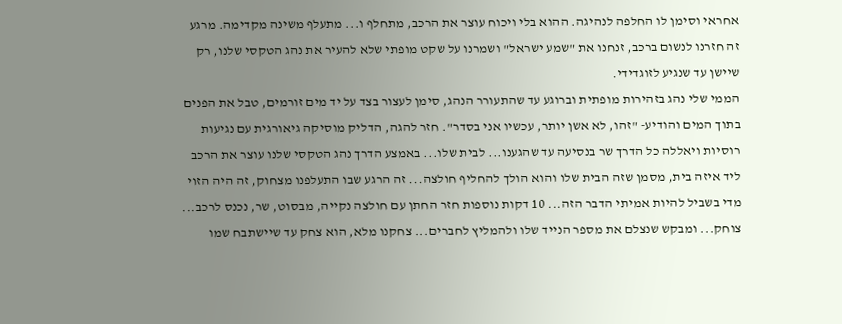אחראי וסימן לו החלפה לנהיגה. ההוא בלי ויכוח עוצר את הרכב, מתחלף ו... מתעלף משינה מקדימה. מרגע זה חזרנו לנשום ברכב, זנחנו את "שמע ישראל" ושמרנו על שקט מופתי שלא להעיר את נהג הטקסי שלנו, רק שיישן עד שנגיע לזוגדידי.
הממי שלי נהג בזהירות מופתית וברוגע עד שהתעורר הנהג, סימן לעצור בצד על יד מים זורמים, טבל את הפנים בתוך המים והודיע- "זהו, לא אשן יותר, עכשיו אני בסדר". חזר להגה, הדליק מוסיקה גיאורגית עם נגיעות רוסיות ויאללה כל הדרך שר בנסיעה עד שהגענו... לבית שלו... באמצע הדרך נהג הטקסי שלנו עוצר את הרכב ליד איזה בית, מסמן שזה הבית שלו והוא הולך להחליף חולצה... זה הרגע שבו התעלפנו מצחוק, זה היה הזוי מדי בשביל להיות אמיתי הדבר הזה... 10 דקות נוספות חזר החתן עם חולצה נקייה, מבסוט, שר, נכנס לרכב... צוחק... ומבקש שנצלם את מספר הנייד שלו ולהמליץ לחברים... צחקנו מלא, הוא צחק עד שיישתבח שמו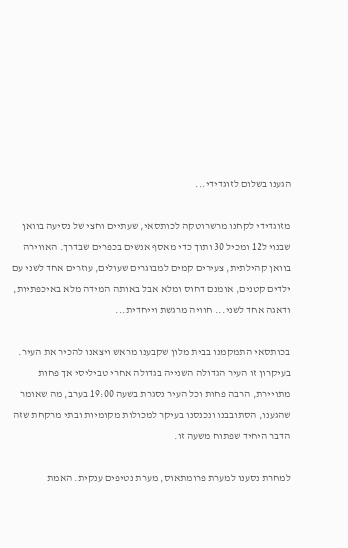הגענו בשלום לזוגדידי...

מזוגדידי לקחנו מרשרוטקה לכותסאי, שעתיים וחצי של נסיעה בוואן שבנוי ל12 ומכיל 30 ותוך כדי מאסף אנשים בכפרים שבדרך. האווירה בוואן קהילתית, צעירים קמים למבוגרים שעולים, עוזרים אחד לשני עם ילדים קטנים, אומנם דחוס ומלא אבל באותה המידה מלא באיכפתיות, ודאגה אחד לשני... חוויה מרגשת וייחדית...

בכותסאי התמקמנו בבית מלון שקבענו מראש ויצאנו להכיר את העיר. בעיקרון זו העיר הגדולה השנייה בגדולה אחרי טביליסי אך פחות מתויירת, הרבה פחות וכל העיר נסגרת בשעה 19:00 בערב, מה שאומר שהגענו, הסתובבנו ונכנסנו בעיקר למכולות מקומיות ובתי מרקחת שזה הדבר היחיד שפתוח משעה זו.

למחרת נסענו למערת פרומתאוס, מערת נטיפים ענקית. האמת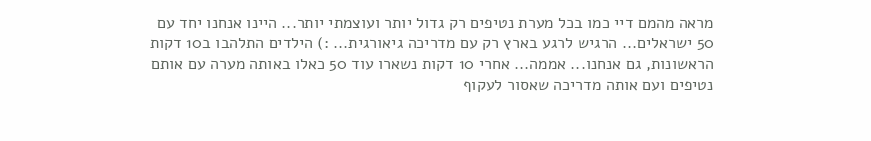מראה מהמם דיי כמו בכל מערת נטיפים רק גדול יותר ועוצמתי יותר... היינו אנחנו יחד עם 50 ישראלים... הרגיש לרגע בארץ רק עם מדריכה גיאורגית... :) הילדים התלהבו ב10 דקות הראשונות, גם אנחנו... אממה... אחרי 10 דקות נשארו עוד 50 כאלו באותה מערה עם אותם נטיפים ועם אותה מדריכה שאסור לעקוף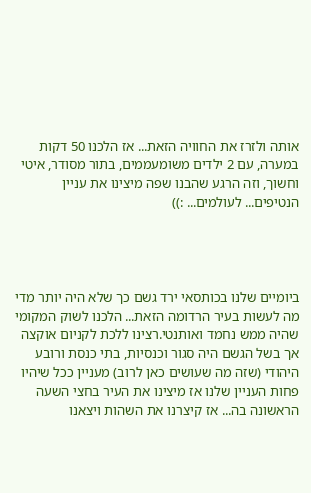אותה ולזרז את החוויה הזאת... אז הלכנו 50 דקות במערה, עם 2 ילדים משומעממים, בתור מסודר, איטי וחשוך, וזה הרגע שהבנו שפה מיצינו את עניין הנטיפים... לעולמים... :))




ביומיים שלנו בכותסאי ירד גשם כך שלא היה יותר מדי מה לעשות בעיר הרדומה הזאת... הלכנו לשוק המקומי שהיה ממש נחמד ואותנטי.רצינו ללכת לקניום אוקצה אך בשל הגשם היה סגור וכנסיות, בתי כנסת ורובע היהודי (שזה מה שעושים כאן לרוב) מעניין ככל שיהיו פחות העניין שלנו אז מיצינו את העיר בחצי השעה הראשונה בה... אז קיצרנו את השהות ויצאנו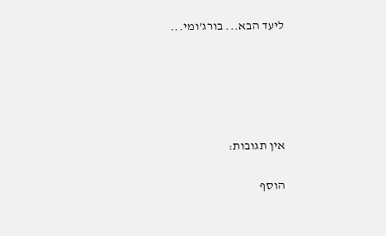ליעד הבא... בורג'ומי...





אין תגובות:

הוסף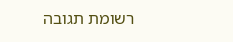רשומת תגובה